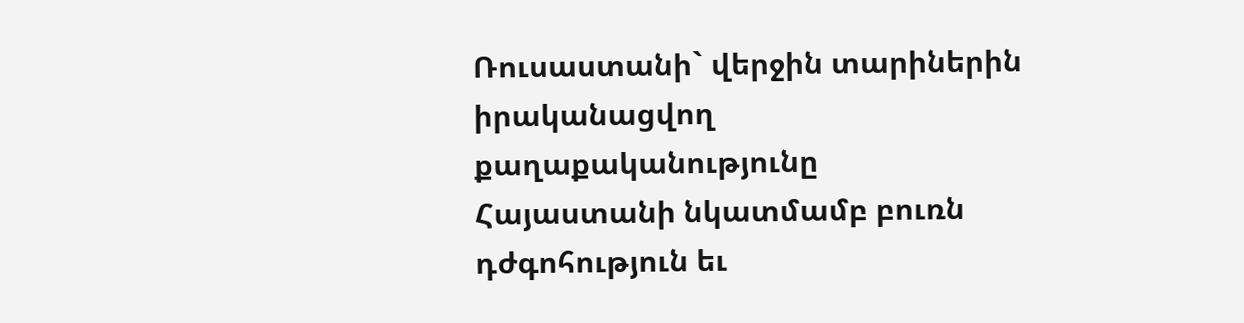Ռուսաստանի` վերջին տարիներին իրականացվող քաղաքականությունը Հայաստանի նկատմամբ բուռն դժգոհություն եւ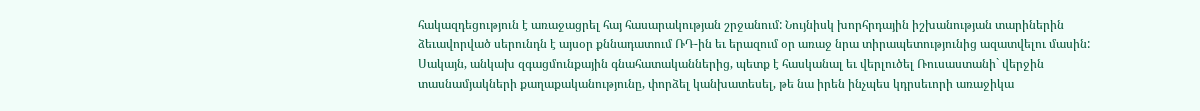հակազդեցություն է առաջացրել հայ հասարակության շրջանում: Նույնիսկ խորհրդային իշխանության տարիներին ձեւավորված սերունդն է այսօր քննադատում ՌԴ-ին եւ երազում օր առաջ նրա տիրապետությունից ազատվելու մասին:
Սակայն, անկախ զգացմունքային գնահատականներից, պետք է հասկանալ եւ վերլուծել Ռուսաստանի` վերջին տասնամյակների քաղաքականությունը, փորձել կանխատեսել, թե նա իրեն ինչպես կդրսեւորի առաջիկա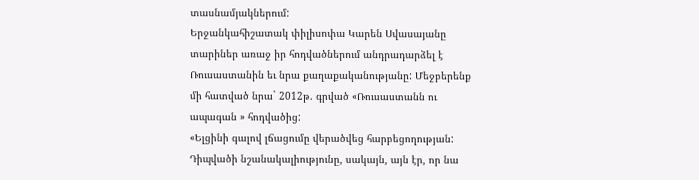տասնամյակներում:
Երջանկահիշատակ փիլիսոփա Կարեն Սվասայանը տարիներ առաջ իր հոդվածներում անդրադարձել է Ռուսաստանին եւ նրա քաղաքականությանը: Մեջբերենք մի հատված նրա` 2012թ. գրված «Ռուսաստանն ու ապագան » հոդվածից:
«Ելցինի գալով լճացումը վերածվեց հարբեցողության: Դիպվածի նշանակալիությունը, սակայն, այն էր, որ նա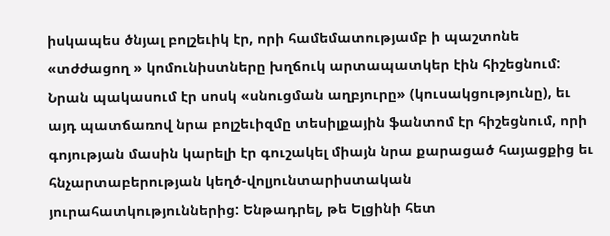իսկապես ծնյալ բոլշեւիկ էր, որի համեմատությամբ ի պաշտոնե «տժժացող » կոմունիստները խղճուկ արտապատկեր էին հիշեցնում: Նրան պակասում էր սոսկ «սնուցման աղբյուրը» (կուսակցությունը), եւ այդ պատճառով նրա բոլշեւիզմը տեսիլքային ֆանտոմ էր հիշեցնում, որի գոյության մասին կարելի էր գուշակել միայն նրա քարացած հայացքից եւ հնչարտաբերության կեղծ-վոլյունտարիստական յուրահատկություններից: Ենթադրել, թե Ելցինի հետ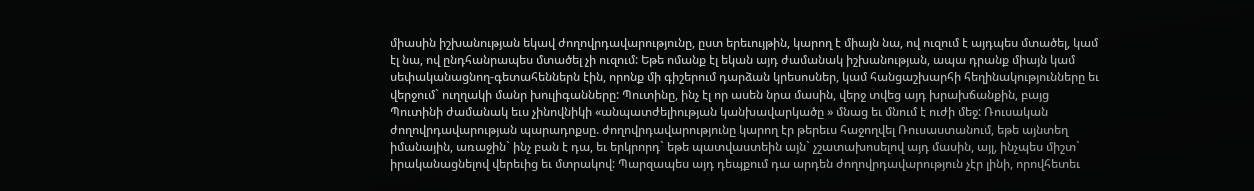միասին իշխանության եկավ ժողովրդավարությունը, ըստ երեւույթին, կարող է միայն նա, ով ուզում է այդպես մտածել, կամ էլ նա, ով ընդհանրապես մտածել չի ուզում: Եթե ոմանք էլ եկան այդ ժամանակ իշխանության, ապա դրանք միայն կամ սեփականացնող-գետահեններն էին, որոնք մի գիշերում դարձան կրեսոսներ, կամ հանցաշխարհի հեղինակությունները եւ վերջում` ուղղակի մանր խուլիգանները: Պուտինը, ինչ էլ որ ասեն նրա մասին, վերջ տվեց այդ խրախճանքին, բայց Պուտինի ժամանակ եւս չինովնիկի «անպատժելիության կանխավարկածը » մնաց եւ մնում է ուժի մեջ: Ռուսական ժողովրդավարության պարադոքսը. ժողովրդավարությունը կարող էր թերեւս հաջողվել Ռուսաստանում, եթե այնտեղ իմանային, առաջին` ինչ բան է դա, եւ երկրորդ` եթե պատվաստեին այն` չշատախոսելով այդ մասին, այլ, ինչպես միշտ` իրականացնելով վերեւից եւ մտրակով: Պարզապես այդ դեպքում դա արդեն ժողովրդավարություն չէր լինի, որովհետեւ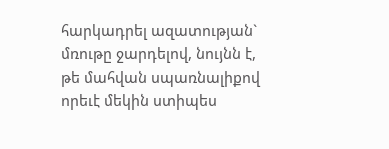հարկադրել ազատության` մռութը ջարդելով, նույնն է, թե մահվան սպառնալիքով որեւէ մեկին ստիպես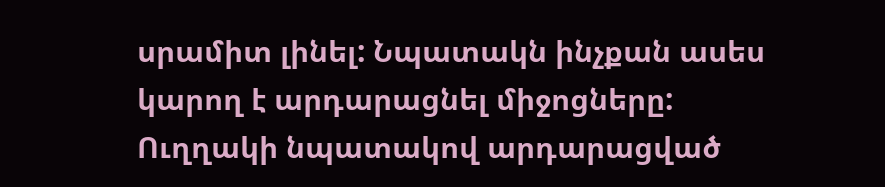սրամիտ լինել: Նպատակն ինչքան ասես կարող է արդարացնել միջոցները: Ուղղակի նպատակով արդարացված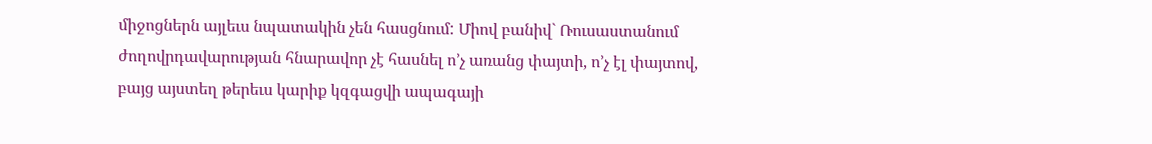միջոցներն այլեւս նպատակին չեն հասցնում: Միով բանիվ` Ռուսաստանում ժողովրդավարության հնարավոր չէ հասնել ո’չ առանց փայտի, ո’չ էլ փայտով, բայց այստեղ թերեւս կարիք կզգացվի ապագայի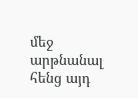մեջ արթնանալ հենց այդ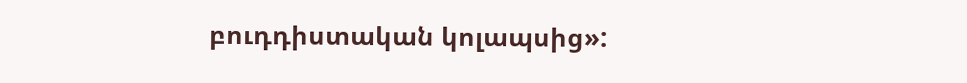բուդդիստական կոլապսից»: